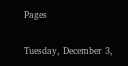Pages

Tuesday, December 3,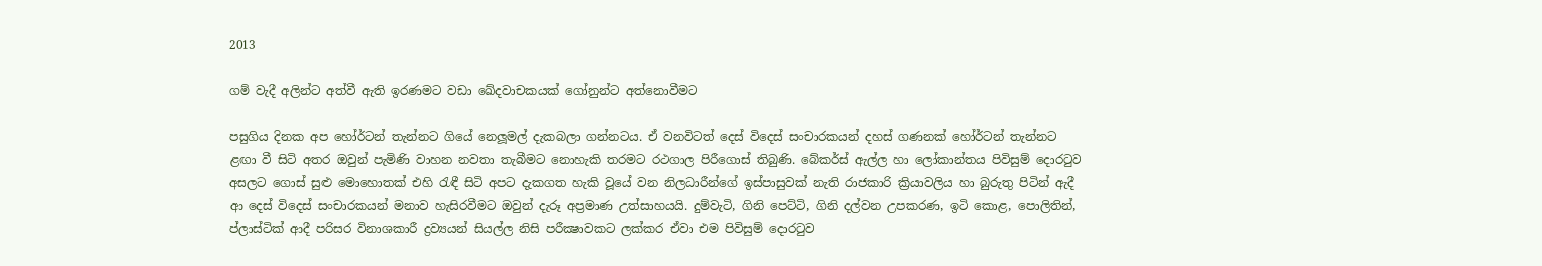2013

ගම් වැදී අලින්ට අත්වී ඇති ඉරණමට වඩා ඛේදවාචකයක්‌ ගෝනුන්ට අත්නොවීමට

පසුගිය දිනක අප හෝර්ටන් තැන්නට ගියේ නෙලූමල් දැකබලා ගන්නටය. ඒ වනවිටත් දෙස්‌ විදෙස්‌ සංචාරකයන් දහස්‌ ගණනක්‌ හෝර්ටන් තැන්නට ළඟා වී සිටි අතර ඔවුන් පැමිණි වාහන නවතා තැබීමට නොහැකි තරමට රථගාල පිරීගොස්‌ තිබුණි. බේකර්ස්‌ ඇල්ල හා ලෝකාන්තය පිවිසුම් දොරටුව අසලට ගොස්‌ සුළු මොහොතක්‌ එහි රැඳී සිටි අපට දැකගත හැකි වූයේ වන නිලධාරීන්ගේ ඉස්‌පාසුවක්‌ නැති රාජකාරි ක්‍රියාවලිය හා බුරුතු පිටින් ඇදී ආ දෙස්‌ විදෙස්‌ සංචාරකයන් මනාව හැසිරවීමට ඔවුන් දැරූ අප්‍රමාණ උත්සාහයයි. දුම්වැටි, ගිනි පෙට්‌ටි, ගිනි දල්වන උපකරණ, ඉටි කොළ, පොලිතින්, ප්ලාස්‌ටික්‌ ආදී පරිසර විනාශකාරී ද්‍රව්‍යයන් සියල්ල නිසි පරීක්‍ෂාවකට ලක්‌කර ඒවා එම පිවිසුම් දොරටුව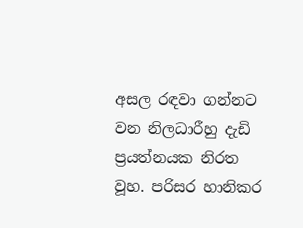අසල රඳවා ගන්නට වන නිලධාරීහු දැඩි ප්‍රයත්නයක නිරත වූහ. පරිසර හානිකර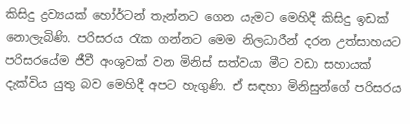කිසිදු ද්‍රව්‍යයක්‌ හෝර්ටන් තැන්නට ගෙන යැමට මෙහිදී කිසිදු ඉඩක්‌ නොලැබිණි. පරිසරය රැක ගන්නට මෙම නිලධාරීන් දරන උත්සාහයට පරිසරයේම ජීවී අංශුවක්‌ වන මිනිස්‌ සත්වයා මීට වඩා සහායක්‌ දැක්‌විය යුතු බව මෙහිදී අපට හැගුණි. ඒ සඳහා මිනිසුන්ගේ පරිසරය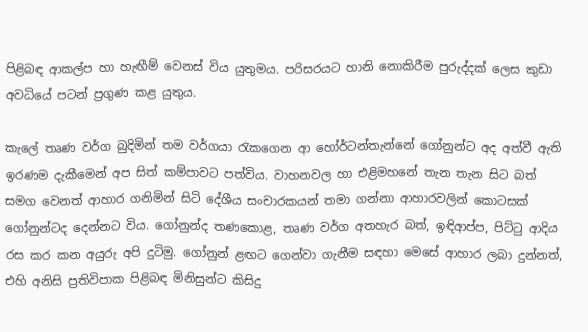පිළිබඳ ආකල්ප හා හැඟීම් වෙනස්‌ විය යුතුමය. පරිසරයට හානි නොකිරීම පුරුද්දක්‌ ලෙස කුඩා අවධියේ පටන් ප්‍රගුණ කළ යුතුය.

කැලේ තෘණ වර්ග බුදිමින් තම වර්ගයා රැකගෙන ආ හෝර්ටන්තැන්නේ ගෝනුන්ට අද අත්වී ඇති ඉරණම දැකීමෙන් අප සිත් කම්පාවට පත්විය. වාහනවල හා එළිමහනේ තැන තැන සිට බත් සමග වෙනත් ආහාර ගනිමින් සිටි දේශීය සංචාරකයන් තමා ගන්නා ආහාරවලින් කොටසක්‌ ගෝනුන්ටද දෙන්නට විය. ගෝනුන්ද තණකොළ, තෘණ වර්ග අතහැර බත්, ඉඳිආප්ප, පිට්‌ටු ආදිය රස කර කන අයුරු අපි දුටිමු. ගෝනුන් ළඟට ගෙන්වා ගැනීම සඳහා මෙසේ ආහාර ලබා දුන්නත්, එහි අනිසි ප්‍රතිවිපාක පිළිබඳ මිනිසුන්ට කිසිදු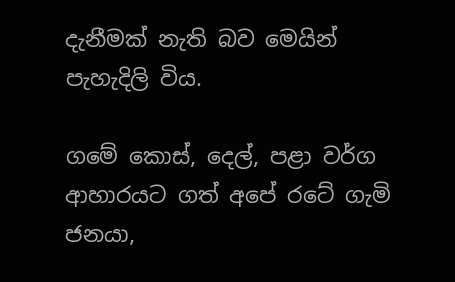දැනීමක්‌ නැති බව මෙයින් පැහැදිලි විය.

ගමේ කොස්‌, දෙල්, පළා වර්ග ආහාරයට ගත් අපේ රටේ ගැමි ජනයා,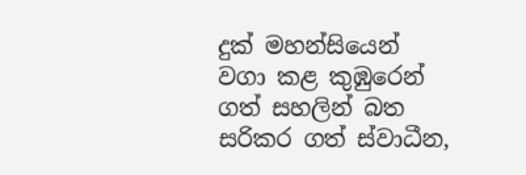දුක්‌ මහන්සියෙන් වගා කළ කුඹුරෙන් ගත් සහලින් බත සරිකර ගත් ස්‌වාධීන,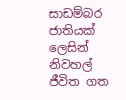සාඩම්බර ජාතියක්‌ ලෙසින් නිවහල් ජීවිත ගත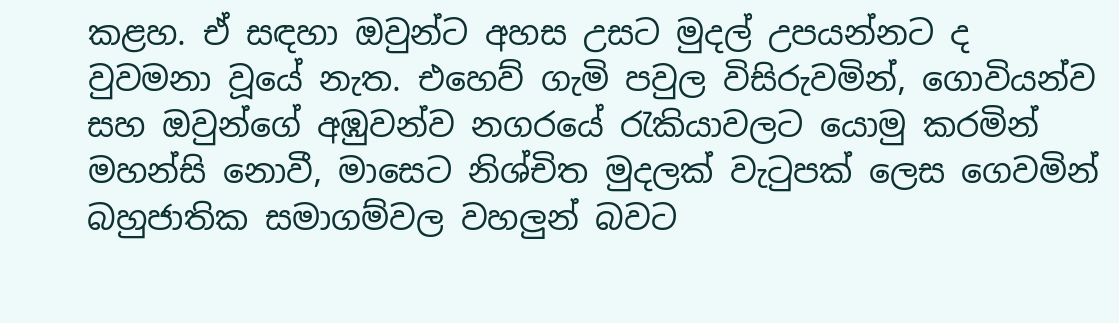කළහ. ඒ සඳහා ඔවුන්ට අහස උසට මුදල් උපයන්නට ද වුවමනා වූයේ නැත. එහෙව් ගැමි පවුල විසිරුවමින්, ගොවියන්ව සහ ඔවුන්ගේ අඹුවන්ව නගරයේ රැකියාවලට යොමු කරමින් මහන්සි නොවී, මාසෙට නිශ්චිත මුදලක්‌ වැටුපක්‌ ලෙස ගෙවමින් බහුජාතික සමාගම්වල වහලුන් බවට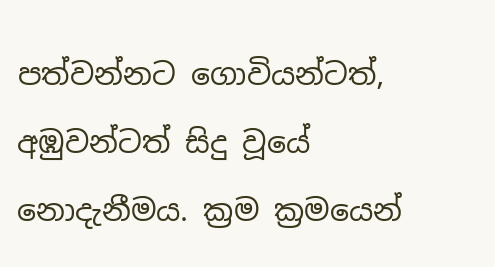පත්වන්නට ගොවියන්ටත්, අඹුවන්ටත් සිදු වූයේ නොදැනීමය. ක්‍රම ක්‍රමයෙන්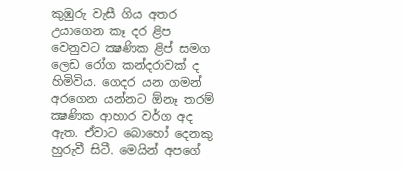කුඹුරු වැසී ගිය අතර උයාගෙන කෑ දර ළිප වෙනුවට ක්‍ෂණික ළිප් සමග ලෙඩ රෝග කන්දරාවක්‌ ද හිමිවිය. ගෙදර යන ගමන් අරගෙන යන්නට ඕනෑ තරම් ක්‍ෂණික ආහාර වර්ග අද ඇත. ඒවාට බොහෝ දෙනකු හුරුවී සිටී. මෙයින් අපගේ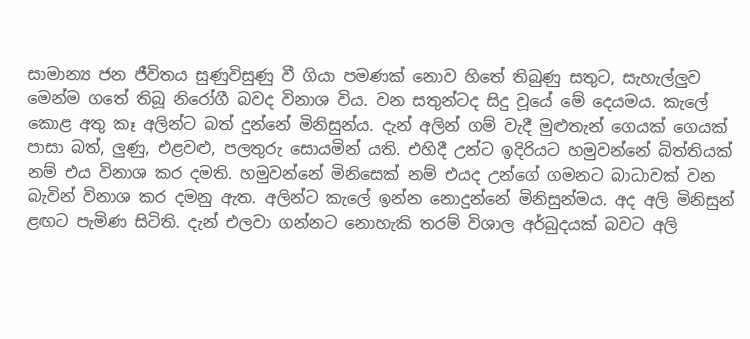සාමාන්‍ය ජන ජීවිතය සුණුවිසුණු වී ගියා පමණක්‌ නොව හිතේ තිබුණු සතුට, සැහැල්ලුව මෙන්ම ගතේ තිබූ නිරෝගී බවද විනාශ විය. වන සතුන්ටද සිදු වූයේ මේ දෙයමය. කැලේ කොළ අතු කෑ අලින්ට බත් දුන්නේ මිනිසුන්ය. දැන් අලින් ගම් වැදී මුළුතැන් ගෙයක්‌ ගෙයක්‌ පාසා බත්, ලුණු, එළවළු, පලතුරු සොයමින් යති. එහිදී උන්ට ඉදිරියට හමුවන්නේ බිත්තියක්‌ නම් එය විනාශ කර දමති. හමුවන්නේ මිනිසෙක්‌ නම් එයද උන්ගේ ගමනට බාධාවක්‌ වන බැවින් විනාශ කර දමනු ඇත. අලින්ට කැලේ ඉන්න නොදුන්නේ මිනිසුන්මය. අද අලි මිනිසුන් ළඟට පැමිණ සිටිති. දැන් එලවා ගන්නට නොහැකි තරම් විශාල අර්බුදයක්‌ බවට අලි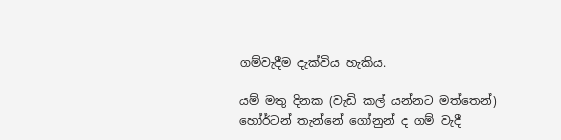ගම්වැදීම දැක්‌විය හැකිය.

යම් මතු දිනක (වැඩි කල් යන්නට මත්තෙන්) හෝර්ටන් තැන්නේ ගෝනුන් ද ගම් වැදී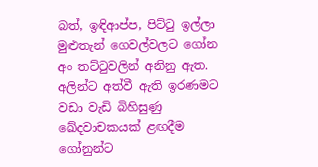බත්, ඉඳිආප්ප, පිට්‌ටු ඉල්ලා මුළුතැන් ගෙවල්වලට ගෝන අං තට්‌ටුවලින් අනිනු ඇත. අලින්ට අත්වී ඇති ඉරණමට වඩා වැඩි බිහිසුණු ඛේදවාචකයක්‌ ළඟදීම ගෝනුන්ට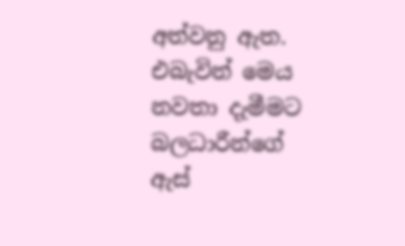අත්වනු ඇත. එබැවින් මෙය නවතා දැමීමට බලධාරීන්ගේ ඇස්‌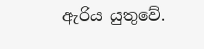ඇරිය යුතුවේ.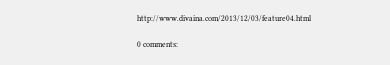http://www.divaina.com/2013/12/03/feature04.html

0 comments: